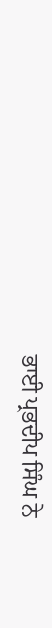ਭਾਈ ਪ੍ਰਭਦੀਪ ਸਿੰਘ ਨੇ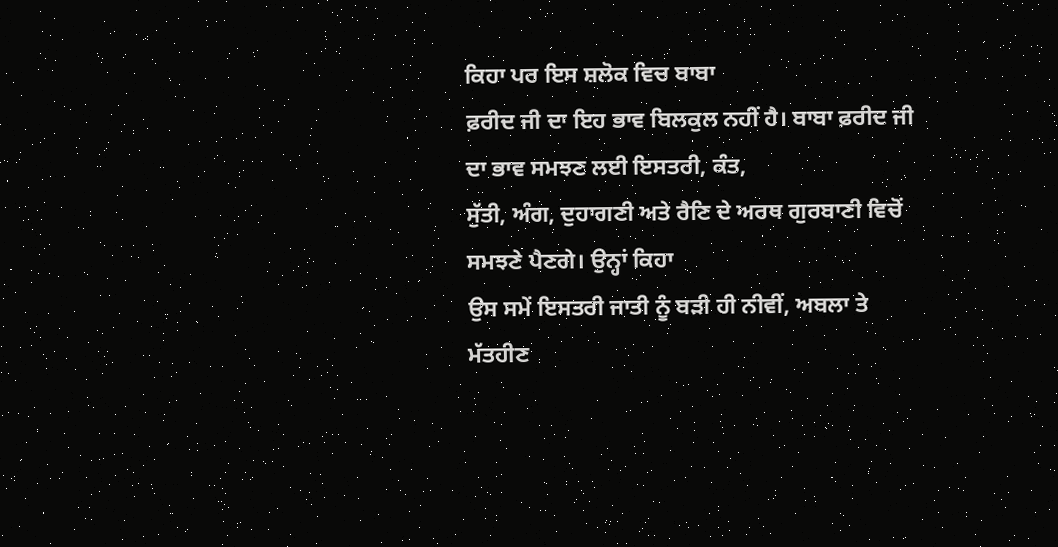ਕਿਹਾ ਪਰ ਇਸ ਸ਼ਲੋਕ ਵਿਚ ਬਾਬਾ
ਫ਼ਰੀਦ ਜੀ ਦਾ ਇਹ ਭਾਵ ਬਿਲਕੁਲ ਨਹੀਂ ਹੈ। ਬਾਬਾ ਫ਼ਰੀਦ ਜੀ ਦਾ ਭਾਵ ਸਮਝਣ ਲਈ ਇਸਤਰੀ, ਕੰਤ,
ਸੁੱਤੀ, ਅੰਗ, ਦੁਹਾਗਣੀ ਅਤੇ ਰੈਣਿ ਦੇ ਅਰਥ ਗੁਰਬਾਣੀ ਵਿਚੋਂ ਸਮਝਣੇ ਪੈਣਗੇ। ਉਨ੍ਹਾਂ ਕਿਹਾ
ਉਸ ਸਮੇਂ ਇਸਤਰੀ ਜਾਤੀ ਨੂੰ ਬੜੀ ਹੀ ਨੀਵੀਂ, ਅਬਲਾ ਤੇ ਮੱਤਹੀਣ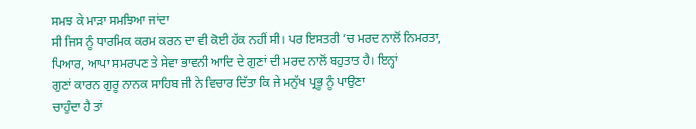ਸਮਝ ਕੇ ਮਾੜਾ ਸਮਝਿਆ ਜਾਂਦਾ
ਸੀ ਜਿਸ ਨੂੰ ਧਾਰਮਿਕ ਕਰਮ ਕਰਨ ਦਾ ਵੀ ਕੋਈ ਹੱਕ ਨਹੀਂ ਸੀ। ਪਰ ਇਸਤਰੀ ’ਚ ਮਰਦ ਨਾਲੋਂ ਨਿਮਰਤਾ,
ਪਿਆਰ, ਆਪਾ ਸਮਰਪਣ ਤੇ ਸੇਵਾ ਭਾਵਨੀ ਆਦਿ ਦੇ ਗੁਣਾਂ ਦੀ ਮਰਦ ਨਾਲੋਂ ਬਹੁਤਾਤ ਹੈ। ਇਨ੍ਹਾਂ
ਗੁਣਾਂ ਕਾਰਨ ਗੁਰੂ ਨਾਨਕ ਸਾਹਿਬ ਜੀ ਨੇ ਵਿਚਾਰ ਦਿੱਤਾ ਕਿ ਜੇ ਮਨੁੱਖ ਪ੍ਰਭੂ ਨੂੰ ਪਾਉਣਾ
ਚਾਹੁੰਦਾ ਹੈ ਤਾਂ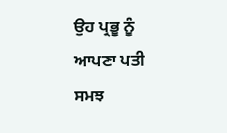ਉਹ ਪ੍ਰਭੂ ਨੂੰ ਆਪਣਾ ਪਤੀ ਸਮਝ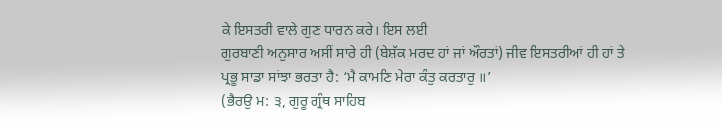ਕੇ ਇਸਤਰੀ ਵਾਲੇ ਗੁਣ ਧਾਰਨ ਕਰੇ। ਇਸ ਲਈ
ਗੁਰਬਾਣੀ ਅਨੁਸਾਰ ਅਸੀਂ ਸਾਰੇ ਹੀ (ਬੇਸ਼ੱਕ ਮਰਦ ਹਾਂ ਜਾਂ ਔਰਤਾਂ) ਜੀਵ ਇਸਤਰੀਆਂ ਹੀ ਹਾਂ ਤੇ
ਪ੍ਰਭੂ ਸਾਡਾ ਸਾਂਝਾ ਭਰਤਾ ਹੈ: ‘ਮੈ ਕਾਮਣਿ ਮੇਰਾ ਕੰਤੁ ਕਰਤਾਰੁ ॥’
(ਭੈਰਉ ਮ: ੩, ਗੁਰੂ ਗ੍ਰੰਥ ਸਾਹਿਬ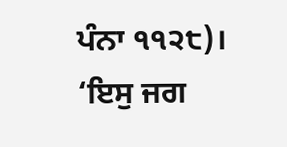ਪੰਨਾ ੧੧੨੮)। ‘ਇਸੁ ਜਗ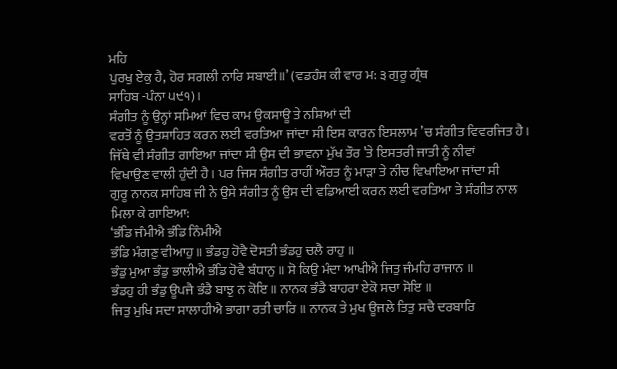ਮਹਿ
ਪੁਰਖੁ ਏਕੁ ਹੈ, ਹੋਰ ਸਗਲੀ ਨਾਰਿ ਸਬਾਈ॥’ (ਵਡਹੰਸ ਕੀ ਵਾਰ ਮ: ੩ ਗੁਰੂ ਗ੍ਰੰਥ
ਸਾਹਿਬ -ਪੰਨਾ ੫੯੧)।
ਸੰਗੀਤ ਨੂੰ ਉਨ੍ਹਾਂ ਸਮਿਆਂ ਵਿਚ ਕਾਮ ਉਕਸਾਊ ਤੇ ਨਸ਼ਿਆਂ ਦੀ
ਵਰਤੋਂ ਨੂੰ ਉਤਸ਼ਾਹਿਤ ਕਰਨ ਲਈ ਵਰਤਿਆ ਜਾਂਦਾ ਸੀ ਇਸ ਕਾਰਨ ਇਸਲਾਮ ’ਚ ਸੰਗੀਤ ਵਿਵਰਜਿਤ ਹੈ।
ਜਿੱਥੇ ਵੀ ਸੰਗੀਤ ਗਾਇਆ ਜਾਂਦਾ ਸੀ ਉਸ ਦੀ ਭਾਵਨਾ ਮੁੱਖ ਤੌਰ ’ਤੇ ਇਸਤਰੀ ਜਾਤੀ ਨੂੰ ਨੀਵਾਂ
ਵਿਖਾਉਣ ਵਾਲੀ ਹੁੰਦੀ ਹੈ। ਪਰ ਜਿਸ ਸੰਗੀਤ ਰਾਹੀਂ ਔਰਤ ਨੂੰ ਮਾੜਾ ਤੇ ਨੀਚ ਵਿਖਾਇਆ ਜਾਂਦਾ ਸੀ
ਗੁਰੂ ਨਾਨਕ ਸਾਹਿਬ ਜੀ ਨੇ ਉਸੇ ਸੰਗੀਤ ਨੂੰ ਉਸ ਦੀ ਵਡਿਆਈ ਕਰਨ ਲਈ ਵਰਤਿਆ ਤੇ ਸੰਗੀਤ ਨਾਲ
ਮਿਲਾ ਕੇ ਗਾਇਆ:
‘ਭੰਡਿ ਜੰਮੀਐ ਭੰਡਿ ਨਿੰਮੀਐ
ਭੰਡਿ ਮੰਗਣੁ ਵੀਆਹੁ ॥ ਭੰਡਹੁ ਹੋਵੈ ਦੋਸਤੀ ਭੰਡਹੁ ਚਲੈ ਰਾਹੁ ॥
ਭੰਡੁ ਮੁਆ ਭੰਡੁ ਭਾਲੀਐ ਭੰਡਿ ਹੋਵੈ ਬੰਧਾਨੁ ॥ ਸੋ ਕਿਉ ਮੰਦਾ ਆਖੀਐ ਜਿਤੁ ਜੰਮਹਿ ਰਾਜਾਨ ॥
ਭੰਡਹੁ ਹੀ ਭੰਡੁ ਊਪਜੈ ਭੰਡੈ ਬਾਝੁ ਨ ਕੋਇ ॥ ਨਾਨਕ ਭੰਡੈ ਬਾਹਰਾ ਏਕੋ ਸਚਾ ਸੋਇ ॥
ਜਿਤੁ ਮੁਖਿ ਸਦਾ ਸਾਲਾਹੀਐ ਭਾਗਾ ਰਤੀ ਚਾਰਿ ॥ ਨਾਨਕ ਤੇ ਮੁਖ ਊਜਲੇ ਤਿਤੁ ਸਚੈ ਦਰਬਾਰਿ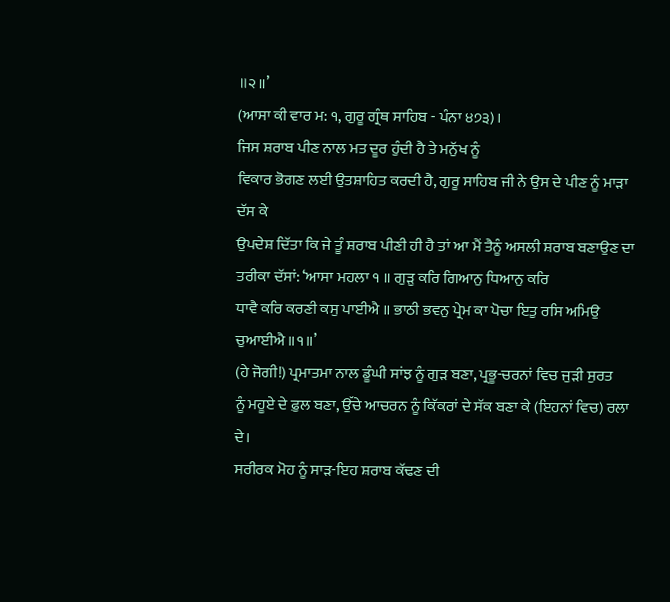॥੨॥’
(ਆਸਾ ਕੀ ਵਾਰ ਮ: ੧, ਗੁਰੂ ਗ੍ਰੰਥ ਸਾਹਿਬ - ਪੰਨਾ ੪੭੩)।
ਜਿਸ ਸ਼ਰਾਬ ਪੀਣ ਨਾਲ ਮਤ ਦੂਰ ਹੁੰਦੀ ਹੈ ਤੇ ਮਨੁੱਖ ਨੂੰ
ਵਿਕਾਰ ਭੋਗਣ ਲਈ ਉਤਸ਼ਾਹਿਤ ਕਰਦੀ ਹੈ, ਗੁਰੂ ਸਾਹਿਬ ਜੀ ਨੇ ਉਸ ਦੇ ਪੀਣ ਨੂੰ ਮਾੜਾ ਦੱਸ ਕੇ
ਉਪਦੇਸ਼ ਦਿੱਤਾ ਕਿ ਜੇ ਤੂੰ ਸ਼ਰਾਬ ਪੀਣੀ ਹੀ ਹੈ ਤਾਂ ਆ ਮੈਂ ਤੈਨੂੰ ਅਸਲੀ ਸ਼ਰਾਬ ਬਣਾਉਣ ਦਾ
ਤਰੀਕਾ ਦੱਸਾਂ: ‘ਆਸਾ ਮਹਲਾ ੧ ॥ ਗੁੜੁ ਕਰਿ ਗਿਆਨੁ ਧਿਆਨੁ ਕਰਿ
ਧਾਵੈ ਕਰਿ ਕਰਣੀ ਕਸੁ ਪਾਈਐ ॥ ਭਾਠੀ ਭਵਨੁ ਪ੍ਰੇਮ ਕਾ ਪੋਚਾ ਇਤੁ ਰਸਿ ਅਮਿਉ ਚੁਆਈਐ ॥੧॥’
(ਹੇ ਜੋਗੀ!) ਪ੍ਰਮਾਤਮਾ ਨਾਲ ਡੂੰਘੀ ਸਾਂਝ ਨੂੰ ਗੁੜ ਬਣਾ, ਪ੍ਰਭੂ-ਚਰਨਾਂ ਵਿਚ ਜੁੜੀ ਸੁਰਤ
ਨੂੰ ਮਹੂਏ ਦੇ ਫ਼ੁਲ ਬਣਾ, ਉੱਚੇ ਆਚਰਨ ਨੂੰ ਕਿੱਕਰਾਂ ਦੇ ਸੱਕ ਬਣਾ ਕੇ (ਇਹਨਾਂ ਵਿਚ) ਰਲਾ ਦੇ।
ਸਰੀਰਕ ਮੋਹ ਨੂੰ ਸਾੜ-ਇਹ ਸ਼ਰਾਬ ਕੱਢਣ ਦੀ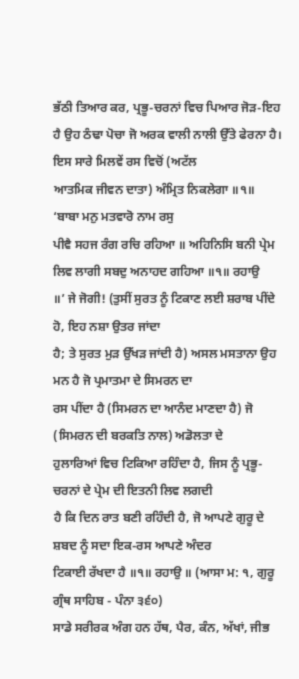ਭੱਠੀ ਤਿਆਰ ਕਰ, ਪ੍ਰਭੂ-ਚਰਨਾਂ ਵਿਚ ਪਿਆਰ ਜੋੜ-ਇਹ
ਹੈ ਉਹ ਠੰਢਾ ਪੋਚਾ ਜੋ ਅਰਕ ਵਾਲੀ ਨਾਲੀ ਉੱਤੇ ਫੇਰਨਾ ਹੈ। ਇਸ ਸਾਰੇ ਮਿਲਵੇਂ ਰਸ ਵਿਚੋਂ (ਅਟੱਲ
ਆਤਮਿਕ ਜੀਵਨ ਦਾਤਾ) ਅੰਮ੍ਰਿਤ ਨਿਕਲੇਗਾ ॥੧॥
‘ਬਾਬਾ ਮਨੁ ਮਤਵਾਰੋ ਨਾਮ ਰਸੁ
ਪੀਵੈ ਸਹਜ ਰੰਗ ਰਚਿ ਰਹਿਆ ॥ ਅਹਿਨਿਸਿ ਬਨੀ ਪ੍ਰੇਮ ਲਿਵ ਲਾਗੀ ਸਬਦੁ ਅਨਾਹਦ ਗਹਿਆ ॥੧॥ ਰਹਾਉ
॥’ ਜੇ ਜੋਗੀ! (ਤੁਸੀਂ ਸੁਰਤ ਨੂੰ ਟਿਕਾਣ ਲਈ ਸ਼ਰਾਬ ਪੀਂਦੇ ਹੋ, ਇਹ ਨਸ਼ਾ ਉਤਰ ਜਾਂਦਾ
ਹੈ; ਤੇ ਸੁਰਤ ਮੁੜ ਉੱਖੜ ਜਾਂਦੀ ਹੈ) ਅਸਲ ਮਸਤਾਨਾ ਉਹ ਮਨ ਹੈ ਜੋ ਪ੍ਰਮਾਤਮਾ ਦੇ ਸਿਮਰਨ ਦਾ
ਰਸ ਪੀਂਦਾ ਹੈ (ਸਿਮਰਨ ਦਾ ਆਨੰਦ ਮਾਣਦਾ ਹੈ) ਜੋ (ਸਿਮਰਨ ਦੀ ਬਰਕਤਿ ਨਾਲ) ਅਡੋਲਤਾ ਦੇ
ਹੁਲਾਰਿਆਂ ਵਿਚ ਟਿਕਿਆ ਰਹਿੰਦਾ ਹੈ, ਜਿਸ ਨੂੰ ਪ੍ਰਭੂ-ਚਰਨਾਂ ਦੇ ਪ੍ਰੇਮ ਦੀ ਇਤਨੀ ਲਿਵ ਲਗਦੀ
ਹੈ ਕਿ ਦਿਨ ਰਾਤ ਬਣੀ ਰਹਿੰਦੀ ਹੈ, ਜੋ ਆਪਣੇ ਗੁਰੂ ਦੇ ਸ਼ਬਦ ਨੂੰ ਸਦਾ ਇਕ-ਰਸ ਆਪਣੇ ਅੰਦਰ
ਟਿਕਾਈ ਰੱਖਦਾ ਹੈ ॥੧॥ ਰਹਾਉ ॥ (ਆਸਾ ਮ: ੧, ਗੁਰੂ ਗ੍ਰੰਥ ਸਾਹਿਬ - ਪੰਨਾ ੩੬੦)
ਸਾਡੇ ਸਰੀਰਕ ਅੰਗ ਹਨ ਹੱਥ, ਪੈਰ, ਕੰਨ, ਅੱਖਾਂ, ਜੀਭ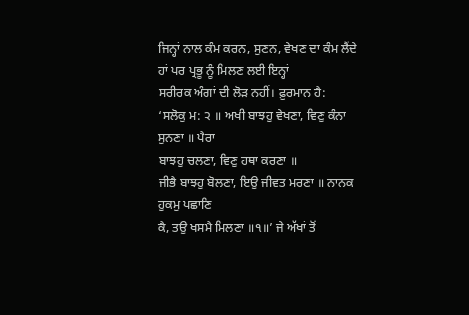ਜਿਨ੍ਹਾਂ ਨਾਲ ਕੰਮ ਕਰਨ, ਸੁਣਨ, ਵੇਖਣ ਦਾ ਕੰਮ ਲੈਂਦੇ ਹਾਂ ਪਰ ਪ੍ਰਭੂ ਨੂੰ ਮਿਲਣ ਲਈ ਇਨ੍ਹਾਂ
ਸਰੀਰਕ ਅੰਗਾਂ ਦੀ ਲੋੜ ਨਹੀਂ। ਫ਼ੁਰਮਾਨ ਹੈ:
‘ਸਲੋਕੁ ਮ: ੨ ॥ ਅਖੀ ਬਾਝਹੁ ਵੇਖਣਾ, ਵਿਣੁ ਕੰਨਾ ਸੁਨਣਾ ॥ ਪੈਰਾ
ਬਾਝਹੁ ਚਲਣਾ, ਵਿਣੁ ਹਥਾ ਕਰਣਾ ॥
ਜੀਭੈ ਬਾਝਹੁ ਬੋਲਣਾ, ਇਉ ਜੀਵਤ ਮਰਣਾ ॥ ਨਾਨਕ ਹੁਕਮੁ ਪਛਾਣਿ
ਕੈ, ਤਉ ਖਸਮੈ ਮਿਲਣਾ ॥੧॥’ ਜੇ ਅੱਖਾਂ ਤੋਂ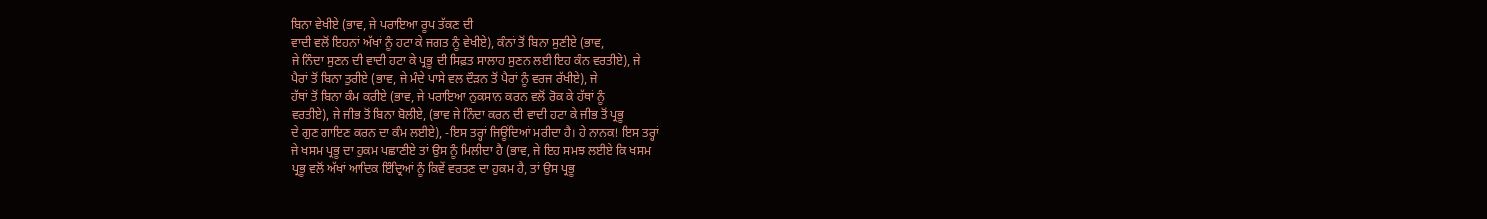ਬਿਨਾ ਵੇਖੀਏ (ਭਾਵ, ਜੇ ਪਰਾਇਆ ਰੂਪ ਤੱਕਣ ਦੀ
ਵਾਦੀ ਵਲੋਂ ਇਹਨਾਂ ਅੱਖਾਂ ਨੂੰ ਹਟਾ ਕੇ ਜਗਤ ਨੂੰ ਵੇਖੀਏ), ਕੰਨਾਂ ਤੋਂ ਬਿਨਾ ਸੁਣੀਏ (ਭਾਵ,
ਜੇ ਨਿੰਦਾ ਸੁਣਨ ਦੀ ਵਾਦੀ ਹਟਾ ਕੇ ਪ੍ਰਭੂ ਦੀ ਸਿਫ਼ਤ ਸਾਲਾਹ ਸੁਣਨ ਲਈ ਇਹ ਕੰਨ ਵਰਤੀਏ), ਜੇ
ਪੈਰਾਂ ਤੋਂ ਬਿਨਾ ਤੁਰੀਏ (ਭਾਵ, ਜੇ ਮੰਦੇ ਪਾਸੇ ਵਲ ਦੌੜਨ ਤੋਂ ਪੈਰਾਂ ਨੂੰ ਵਰਜ ਰੱਖੀਏ), ਜੇ
ਹੱਥਾਂ ਤੋਂ ਬਿਨਾ ਕੰਮ ਕਰੀਏ (ਭਾਵ, ਜੇ ਪਰਾਇਆ ਨੁਕਸਾਨ ਕਰਨ ਵਲੋਂ ਰੋਕ ਕੇ ਹੱਥਾਂ ਨੂੰ
ਵਰਤੀਏ), ਜੇ ਜੀਭ ਤੋਂ ਬਿਨਾ ਬੋਲੀਏ, (ਭਾਵ ਜੇ ਨਿੰਦਾ ਕਰਨ ਦੀ ਵਾਦੀ ਹਟਾ ਕੇ ਜੀਭ ਤੋਂ ਪ੍ਰਭੂ
ਦੇ ਗੁਣ ਗਾਇਣ ਕਰਨ ਦਾ ਕੰਮ ਲਈਏ), -ਇਸ ਤਰ੍ਹਾਂ ਜਿਊਂਦਿਆਂ ਮਰੀਦਾ ਹੈ। ਹੇ ਨਾਨਕ! ਇਸ ਤਰ੍ਹਾਂ
ਜੇ ਖਸਮ ਪ੍ਰਭੂ ਦਾ ਹੁਕਮ ਪਛਾਣੀਏ ਤਾਂ ਉਸ ਨੂੰ ਮਿਲੀਦਾ ਹੈ (ਭਾਵ, ਜੇ ਇਹ ਸਮਝ ਲਈਏ ਕਿ ਖਸਮ
ਪ੍ਰਭੂ ਵਲੋਂ ਅੱਖਾਂ ਆਦਿਕ ਇੰਦ੍ਰਿਆਂ ਨੂੰ ਕਿਵੇਂ ਵਰਤਣ ਦਾ ਹੁਕਮ ਹੈ, ਤਾਂ ਉਸ ਪ੍ਰਭੂ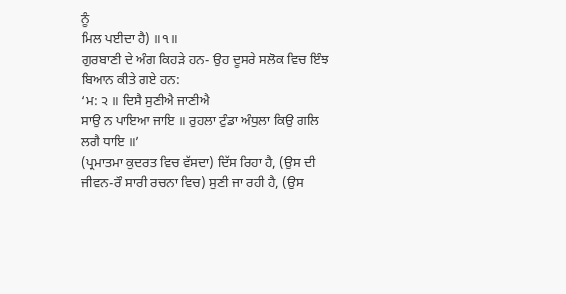ਨੂੰ
ਮਿਲ ਪਈਦਾ ਹੈ) ॥੧॥
ਗੁਰਬਾਣੀ ਦੇ ਅੰਗ ਕਿਹੜੇ ਹਨ- ਉਹ ਦੂਸਰੇ ਸਲੋਕ ਵਿਚ ਇੰਝ
ਬਿਆਨ ਕੀਤੇ ਗਏ ਹਨ:
‘ਮ: ੨ ॥ ਦਿਸੈ ਸੁਣੀਐ ਜਾਣੀਐ
ਸਾਉ ਨ ਪਾਇਆ ਜਾਇ ॥ ਰੁਹਲਾ ਟੁੰਡਾ ਅੰਧੁਲਾ ਕਿਉ ਗਲਿ ਲਗੈ ਧਾਇ ॥’
(ਪ੍ਰਮਾਤਮਾ ਕੁਦਰਤ ਵਿਚ ਵੱਸਦਾ) ਦਿੱਸ ਰਿਹਾ ਹੈ, (ਉਸ ਦੀ
ਜੀਵਨ-ਰੌ ਸਾਰੀ ਰਚਨਾ ਵਿਚ) ਸੁਣੀ ਜਾ ਰਹੀ ਹੈ, (ਉਸ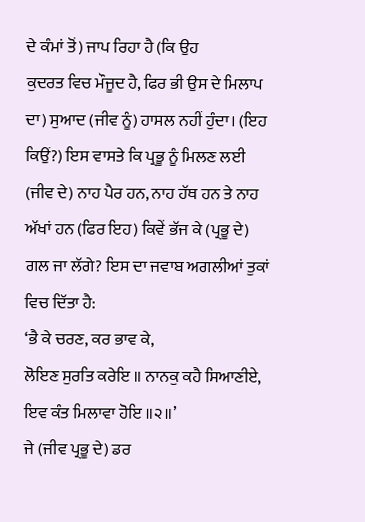ਦੇ ਕੰਮਾਂ ਤੋਂ) ਜਾਪ ਰਿਹਾ ਹੈ (ਕਿ ਉਹ
ਕੁਦਰਤ ਵਿਚ ਮੌਜੂਦ ਹੈ, ਫਿਰ ਭੀ ਉਸ ਦੇ ਮਿਲਾਪ ਦਾ) ਸੁਆਦ (ਜੀਵ ਨੂੰ) ਹਾਸਲ ਨਹੀਂ ਹੁੰਦਾ। (ਇਹ
ਕਿਉਂ?) ਇਸ ਵਾਸਤੇ ਕਿ ਪ੍ਰਭੂ ਨੂੰ ਮਿਲਣ ਲਈ (ਜੀਵ ਦੇ) ਨਾਹ ਪੈਰ ਹਨ, ਨਾਹ ਹੱਥ ਹਨ ਤੇ ਨਾਹ
ਅੱਖਾਂ ਹਨ (ਫਿਰ ਇਹ) ਕਿਵੇਂ ਭੱਜ ਕੇ (ਪ੍ਰਭੂ ਦੇ) ਗਲ ਜਾ ਲੱਗੇ? ਇਸ ਦਾ ਜਵਾਬ ਅਗਲੀਆਂ ਤੁਕਾਂ
ਵਿਚ ਦਿੱਤਾ ਹੈ:
‘ਭੈ ਕੇ ਚਰਣ, ਕਰ ਭਾਵ ਕੇ,
ਲੋਇਣ ਸੁਰਤਿ ਕਰੇਇ ॥ ਨਾਨਕੁ ਕਹੈ ਸਿਆਣੀਏ, ਇਵ ਕੰਤ ਮਿਲਾਵਾ ਹੋਇ ॥੨॥’
ਜੇ (ਜੀਵ ਪ੍ਰਭੂ ਦੇ) ਡਰ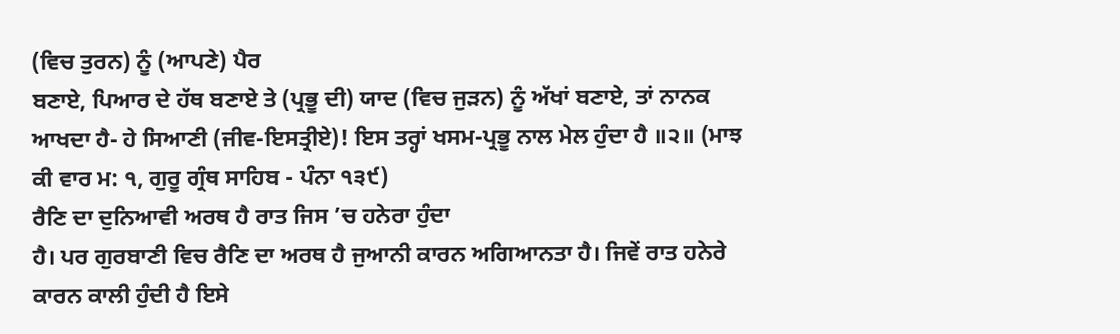(ਵਿਚ ਤੁਰਨ) ਨੂੰ (ਆਪਣੇ) ਪੈਰ
ਬਣਾਏ, ਪਿਆਰ ਦੇ ਹੱਥ ਬਣਾਏ ਤੇ (ਪ੍ਰਭੂ ਦੀ) ਯਾਦ (ਵਿਚ ਜੁੜਨ) ਨੂੰ ਅੱਖਾਂ ਬਣਾਏ, ਤਾਂ ਨਾਨਕ
ਆਖਦਾ ਹੈ- ਹੇ ਸਿਆਣੀ (ਜੀਵ-ਇਸਤ੍ਰੀਏ)! ਇਸ ਤਰ੍ਹਾਂ ਖਸਮ-ਪ੍ਰਭੂ ਨਾਲ ਮੇਲ ਹੁੰਦਾ ਹੈ ॥੨॥ (ਮਾਝ
ਕੀ ਵਾਰ ਮ: ੧, ਗੁਰੂ ਗ੍ਰੰਥ ਸਾਹਿਬ - ਪੰਨਾ ੧੩੯)
ਰੈਣਿ ਦਾ ਦੁਨਿਆਵੀ ਅਰਥ ਹੈ ਰਾਤ ਜਿਸ ’ਚ ਹਨੇਰਾ ਹੁੰਦਾ
ਹੈ। ਪਰ ਗੁਰਬਾਣੀ ਵਿਚ ਰੈਣਿ ਦਾ ਅਰਥ ਹੈ ਜੁਆਨੀ ਕਾਰਨ ਅਗਿਆਨਤਾ ਹੈ। ਜਿਵੇਂ ਰਾਤ ਹਨੇਰੇ
ਕਾਰਨ ਕਾਲੀ ਹੁੰਦੀ ਹੈ ਇਸੇ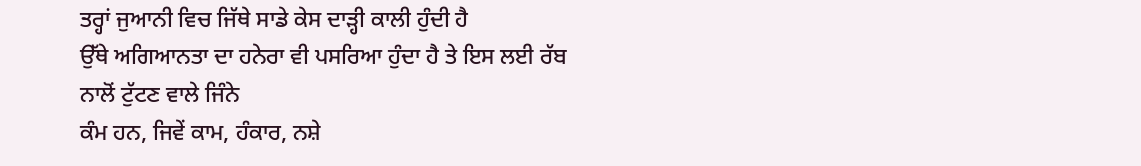ਤਰ੍ਹਾਂ ਜੁਆਨੀ ਵਿਚ ਜਿੱਥੇ ਸਾਡੇ ਕੇਸ ਦਾੜ੍ਹੀ ਕਾਲੀ ਹੁੰਦੀ ਹੈ
ਉੱਥੇ ਅਗਿਆਨਤਾ ਦਾ ਹਨੇਰਾ ਵੀ ਪਸਰਿਆ ਹੁੰਦਾ ਹੈ ਤੇ ਇਸ ਲਈ ਰੱਬ ਨਾਲੋਂ ਟੁੱਟਣ ਵਾਲੇ ਜਿੰਨੇ
ਕੰਮ ਹਨ, ਜਿਵੇਂ ਕਾਮ, ਹੰਕਾਰ, ਨਸ਼ੇ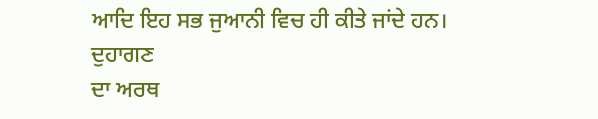ਆਦਿ ਇਹ ਸਭ ਜੁਆਨੀ ਵਿਚ ਹੀ ਕੀਤੇ ਜਾਂਦੇ ਹਨ। ਦੁਹਾਗਣ
ਦਾ ਅਰਥ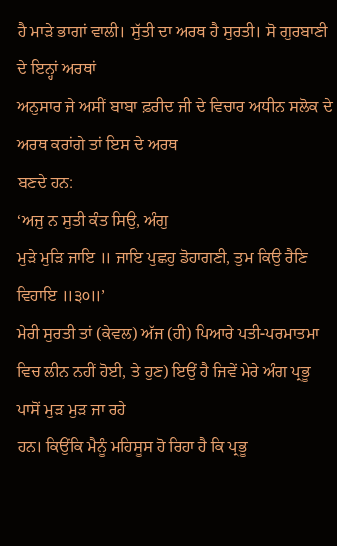ਹੈ ਮਾੜੇ ਭਾਗਾਂ ਵਾਲੀ। ਸੁੱਤੀ ਦਾ ਅਰਥ ਹੈ ਸੁਰਤੀ। ਸੋ ਗੁਰਬਾਣੀ ਦੇ ਇਨ੍ਹਾਂ ਅਰਥਾਂ
ਅਨੁਸਾਰ ਜੇ ਅਸੀਂ ਬਾਬਾ ਫ਼ਰੀਦ ਜੀ ਦੇ ਵਿਚਾਰ ਅਧੀਨ ਸਲੋਕ ਦੇ ਅਰਥ ਕਰਾਂਗੇ ਤਾਂ ਇਸ ਦੇ ਅਰਥ
ਬਣਦੇ ਹਨ:
‘ਅਜੁ ਨ ਸੁਤੀ ਕੰਤ ਸਿਉ, ਅੰਗੁ
ਮੁੜੇ ਮੁੜਿ ਜਾਇ ॥ ਜਾਇ ਪੁਛਹੁ ਡੋਹਾਗਣੀ, ਤੁਮ ਕਿਉ ਰੈਣਿ ਵਿਹਾਇ ॥੩੦॥’
ਮੇਰੀ ਸੁਰਤੀ ਤਾਂ (ਕੇਵਲ) ਅੱਜ (ਹੀ) ਪਿਆਰੇ ਪਤੀ-ਪਰਮਾਤਮਾ
ਵਿਚ ਲੀਨ ਨਹੀਂ ਹੋਈ, ਤੇ ਹੁਣ) ਇਉਂ ਹੈ ਜਿਵੇਂ ਮੇਰੇ ਅੰਗ ਪ੍ਰਭੂ ਪਾਸੋਂ ਮੁੜ ਮੁੜ ਜਾ ਰਹੇ
ਹਨ। ਕਿਉਂਕਿ ਮੈਨੂੰ ਮਹਿਸੂਸ ਹੋ ਰਿਹਾ ਹੈ ਕਿ ਪ੍ਰਭੂ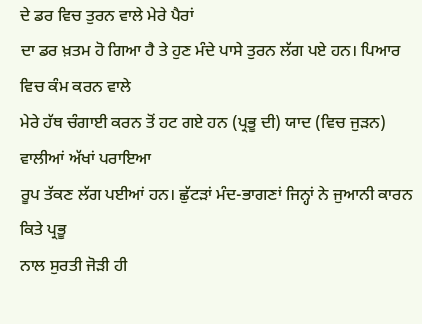ਦੇ ਡਰ ਵਿਚ ਤੁਰਨ ਵਾਲੇ ਮੇਰੇ ਪੈਰਾਂ
ਦਾ ਡਰ ਖ਼ਤਮ ਹੋ ਗਿਆ ਹੈ ਤੇ ਹੁਣ ਮੰਦੇ ਪਾਸੇ ਤੁਰਨ ਲੱਗ ਪਏ ਹਨ। ਪਿਆਰ ਵਿਚ ਕੰਮ ਕਰਨ ਵਾਲੇ
ਮੇਰੇ ਹੱਥ ਚੰਗਾਈ ਕਰਨ ਤੋਂ ਹਟ ਗਏ ਹਨ (ਪ੍ਰਭੂ ਦੀ) ਯਾਦ (ਵਿਚ ਜੁੜਨ) ਵਾਲੀਆਂ ਅੱਖਾਂ ਪਰਾਇਆ
ਰੂਪ ਤੱਕਣ ਲੱਗ ਪਈਆਂ ਹਨ। ਛੁੱਟੜਾਂ ਮੰਦ-ਭਾਗਣਾਂ ਜਿਨ੍ਹਾਂ ਨੇ ਜੁਆਨੀ ਕਾਰਨ ਕਿਤੇ ਪ੍ਰਭੂ
ਨਾਲ ਸੁਰਤੀ ਜੋੜੀ ਹੀ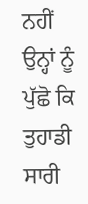ਨਹੀਂ ਉਨ੍ਹਾਂ ਨੂੰ ਪੁੱਛੋ ਕਿ ਤੁਹਾਡੀ ਸਾਰੀ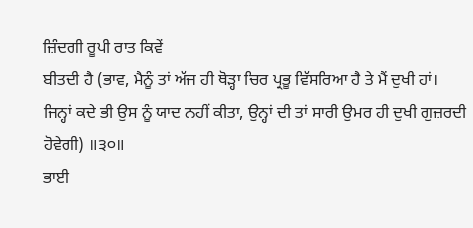ਜ਼ਿੰਦਗੀ ਰੂਪੀ ਰਾਤ ਕਿਵੇਂ
ਬੀਤਦੀ ਹੈ (ਭਾਵ, ਮੈਨੂੰ ਤਾਂ ਅੱਜ ਹੀ ਥੋੜ੍ਹਾ ਚਿਰ ਪ੍ਰਭੂ ਵਿੱਸਰਿਆ ਹੈ ਤੇ ਮੈਂ ਦੁਖੀ ਹਾਂ।
ਜਿਨ੍ਹਾਂ ਕਦੇ ਭੀ ਉਸ ਨੂੰ ਯਾਦ ਨਹੀਂ ਕੀਤਾ, ਉਨ੍ਹਾਂ ਦੀ ਤਾਂ ਸਾਰੀ ਉਮਰ ਹੀ ਦੁਖੀ ਗੁਜ਼ਰਦੀ
ਹੋਵੇਗੀ) ॥੩੦॥
ਭਾਈ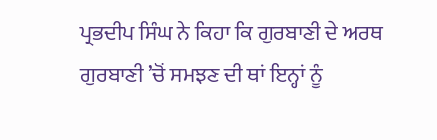ਪ੍ਰਭਦੀਪ ਸਿੰਘ ਨੇ ਕਿਹਾ ਕਿ ਗੁਰਬਾਣੀ ਦੇ ਅਰਥ
ਗੁਰਬਾਣੀ ’ਚੋਂ ਸਮਝਣ ਦੀ ਥਾਂ ਇਨ੍ਹਾਂ ਨੂੰ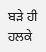ਬੜੇ ਹੀ ਹਲਕੇ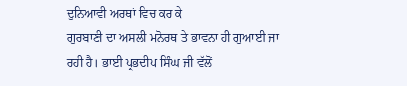ਦੁਨਿਆਵੀ ਅਰਥਾਂ ਵਿਚ ਕਰ ਕੇ
ਗੁਰਬਾਣੀ ਦਾ ਅਸਲੀ ਮਨੋਰਥ ਤੇ ਭਾਵਨਾ ਹੀ ਗੁਆਈ ਜਾ ਰਹੀ ਹੈ। ਭਾਈ ਪ੍ਰਭਦੀਪ ਸਿੰਘ ਜੀ ਵੱਲੋਂ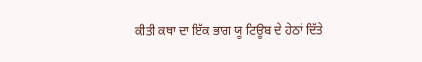ਕੀਤੀ ਕਥਾ ਦਾ ਇੱਕ ਭਾਗ ਯੂ ਟਿਊਬ ਦੇ ਹੇਠਾਂ ਦਿੱਤੇ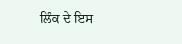ਲਿੰਕ ਦੇ ਇਸ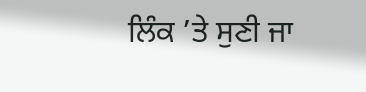ਲਿੰਕ ’ਤੇ ਸੁਣੀ ਜਾ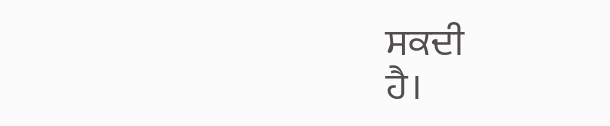ਸਕਦੀ
ਹੈ।